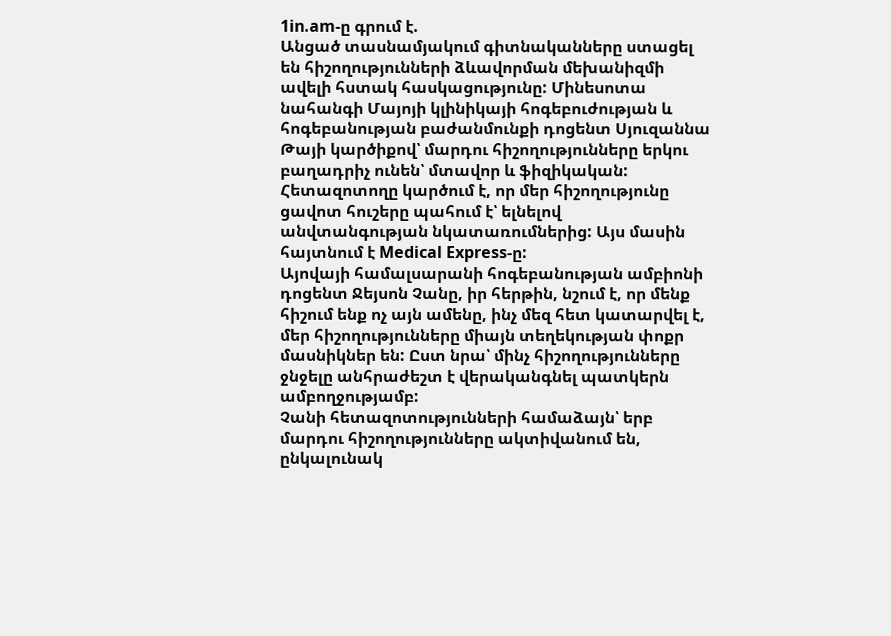1in.am-ը գրում է.
Անցած տասնամյակում գիտնականները ստացել են հիշողությունների ձևավորման մեխանիզմի ավելի հստակ հասկացությունը: Մինեսոտա նահանգի Մայոյի կլինիկայի հոգեբուժության և հոգեբանության բաժանմունքի դոցենտ Սյուզաննա Թայի կարծիքով՝ մարդու հիշողությունները երկու բաղադրիչ ունեն՝ մտավոր և ֆիզիկական: Հետազոտողը կարծում է, որ մեր հիշողությունը ցավոտ հուշերը պահում է՝ ելնելով անվտանգության նկատառումներից: Այս մասին հայտնում է Medical Express-ը:
Այովայի համալսարանի հոգեբանության ամբիոնի դոցենտ Ջեյսոն Չանը, իր հերթին, նշում է, որ մենք հիշում ենք ոչ այն ամենը, ինչ մեզ հետ կատարվել է, մեր հիշողությունները միայն տեղեկության փոքր մասնիկներ են: Ըստ նրա՝ մինչ հիշողությունները ջնջելը անհրաժեշտ է վերականգնել պատկերն ամբողջությամբ:
Չանի հետազոտությունների համաձայն՝ երբ մարդու հիշողությունները ակտիվանում են, ընկալունակ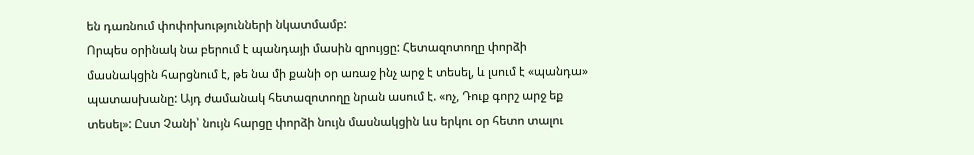են դառնում փոփոխությունների նկատմամբ:
Որպես օրինակ նա բերում է պանդայի մասին զրույցը: Հետազոտողը փորձի մասնակցին հարցնում է, թե նա մի քանի օր առաջ ինչ արջ է տեսել, և լսում է «պանդա» պատասխանը: Այդ ժամանակ հետազոտողը նրան ասում է. «ոչ, Դուք գորշ արջ եք տեսել»: Ըստ Չանի՝ նույն հարցը փորձի նույն մասնակցին ևս երկու օր հետո տալու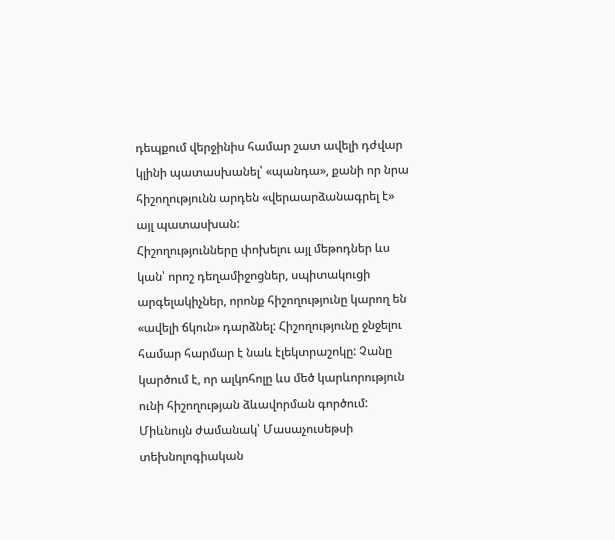դեպքում վերջինիս համար շատ ավելի դժվար կլինի պատասխանել՝ «պանդա», քանի որ նրա հիշողությունն արդեն «վերաարձանագրել է» այլ պատասխան:
Հիշողությունները փոխելու այլ մեթոդներ ևս կան՝ որոշ դեղամիջոցներ, սպիտակուցի արգելակիչներ, որոնք հիշողությունը կարող են «ավելի ճկուն» դարձնել: Հիշողությունը ջնջելու համար հարմար է նաև էլեկտրաշոկը: Չանը կարծում է, որ ալկոհոլը ևս մեծ կարևորություն ունի հիշողության ձևավորման գործում:
Միևնույն ժամանակ՝ Մասաչուսեթսի տեխնոլոգիական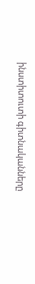ինստիտուտի գիտնականները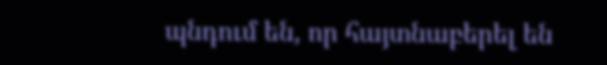պնդում են, որ հայտնաբերել են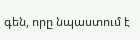գեն, որը նպաստում է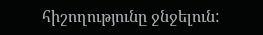հիշողությունը ջնջելուն: